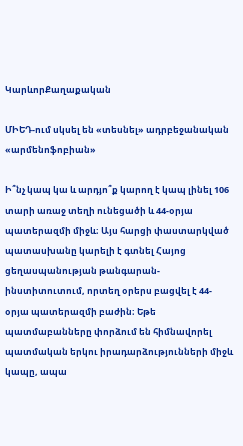ԿարևորՔաղաքական

ՄԻԵԴ-ում սկսել են «տեսնել» ադրբեջանական «արմենոֆոբիան»

Ի՞նչ կապ կա և արդյո՞ք կարող է կապ լինել 106 տարի առաջ տեղի ունեցածի և 44-օրյա պատերազմի միջև։ Այս հարցի փաստարկված պատասխանը կարելի է գտնել Հայոց ցեղասպանության թանգարան-ինստիտուտում, որտեղ օրերս բացվել է 44-օրյա պատերազմի բաժին։ Եթե պատմաբանները փորձում են հիմնավորել պատմական երկու իրադարձությունների միջև կապը, ապա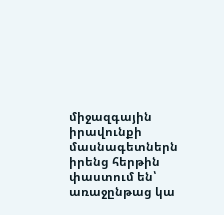միջազգային իրավունքի մասնագետներն իրենց հերթին փաստում են՝ առաջընթաց կա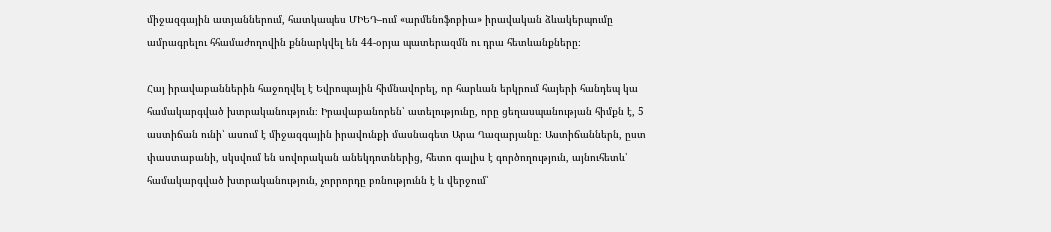միջազգային ատյաններում, հատկապես ՄԻԵԴ–ում «արմենոֆոբիա» իրավական ձևակերպումը ամրագրելու հհամաժողովին քննարկվել են 44-օրյա պատերազմն ու դրա հետևանքները։

Հայ իրավաբաններին հաջողվել է Եվրոպային հիմնավորել, որ հարևան երկրում հայերի հանդեպ կա համակարգված խտրականություն։ Իրավաբանորեն՝ ատելությունը, որը ցեղասպանության հիմքն է, 5 աստիճան ունի՝ ասում է միջազգային իրավունքի մասնագետ Արա Ղազարյանը։ Աստիճաններն, ըստ փաստաբանի, սկսվում են սովորական անեկդոտներից, հետո գալիս է գործողություն, այնուհետև՝ համակարգված խտրականություն, չորրորդը բռնությունն է և վերջում՝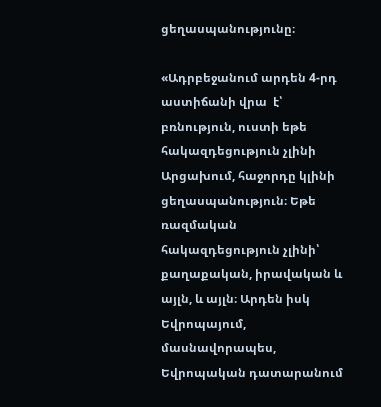ցեղասպանությունը։

«Ադրբեջանում արդեն 4-րդ աստիճանի վրա  է՝ բռնություն, ուստի եթե հակազդեցություն չլինի Արցախում, հաջորդը կլինի ցեղասպանություն։ Եթե ռազմական հակազդեցություն չլինի՝  քաղաքական, իրավական և այլն, և այլն։ Արդեն իսկ Եվրոպայում, մասնավորապես, Եվրոպական դատարանում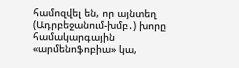համոզվել են, որ այնտեղ (Ադրբեջանում-խմբ․) խորը համակարգային «արմենոֆոբիա» կա,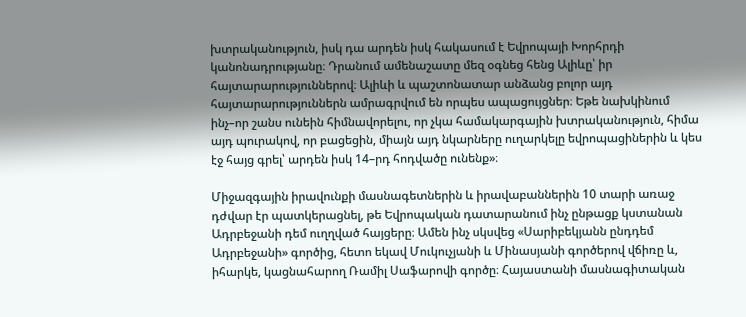խտրականություն, իսկ դա արդեն իսկ հակասում է Եվրոպայի Խորհրդի կանոնադրությանը։ Դրանում ամենաշատը մեզ օգնեց հենց Ալիևը՝ իր հայտարարություններով։ Ալիևի և պաշտոնատար անձանց բոլոր այդ հայտարարություններն ամրագրվում են որպես ապացույցներ։ Եթե նախկինում ինչ–որ շանս ունեին հիմնավորելու, որ չկա համակարգային խտրականություն, հիմա այդ պուրակով, որ բացեցին, միայն այդ նկարները ուղարկելը եվրոպացիներին և կես էջ հայց գրել՝ արդեն իսկ 14–րդ հոդվածը ունենք»։

Միջազգային իրավունքի մասնագետներին և իրավաբաններին 10 տարի առաջ դժվար էր պատկերացնել, թե Եվրոպական դատարանում ինչ ընթացք կստանան Ադրբեջանի դեմ ուղղված հայցերը։ Ամեն ինչ սկսվեց «Սարիբեկյանն ընդդեմ Ադրբեջանի» գործից, հետո եկավ Մուկուչյանի և Մինասյանի գործերով վճիռը և, իհարկե, կացնահարող Ռամիլ Սաֆարովի գործը։ Հայաստանի մասնագիտական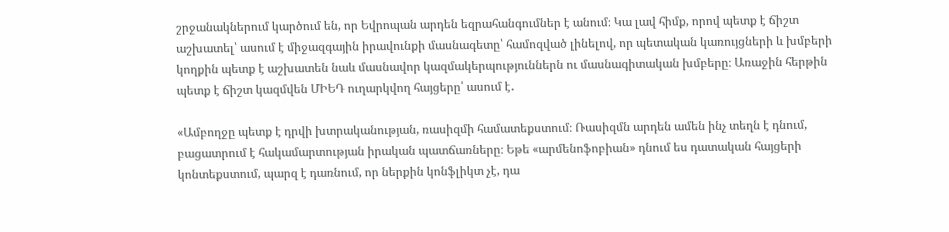շրջանակներում կարծում են, որ Եվրոպան արդեն եզրահանգումներ է անում։ Կա լավ հիմք, որով պետք է ճիշտ աշխատել՝ ասում է միջազգային իրավունքի մասնագետը՝ համոզված լինելով, որ պետական կառույցների և խմբերի կողքին պետք է աշխատեն նաև մասնավոր կազմակերպություններն ու մասնագիտական խմբերը։ Առաջին հերթին պետք է ճիշտ կազմվեն ՄԻԵԴ ուղարկվող հայցերը՝ ասում է․

«Ամբողջը պետք է դրվի խտրականության, ռասիզմի համատեքստում։ Ռասիզմն արդեն ամեն ինչ տեղն է դնում, բացատրում է հակամարտության իրական պատճառները։ Եթե «արմենոֆոբիան» դնում ես դատական հայցերի կոնտեքստում, պարզ է դառնում, որ ներքին կոնֆլիկտ չէ, դա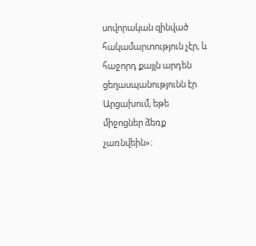սովորական զինված հակամարտություն չէր, և հաջորդ քայլն արդեն ցեղասպանությունն էր Արցախում, եթե միջոցներ ձեռք չառնվեին»։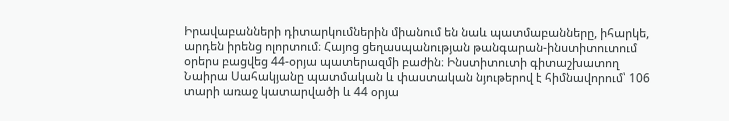Իրավաբանների դիտարկումներին միանում են նաև պատմաբանները, իհարկե, արդեն իրենց ոլորտում։ Հայոց ցեղասպանության թանգարան-ինստիտուտում օրերս բացվեց 44-օրյա պատերազմի բաժին։ Ինստիտուտի գիտաշխատող Նաիրա Սահակյանը պատմական և փաստական նյութերով է հիմնավորում՝ 106 տարի առաջ կատարվածի և 44 օրյա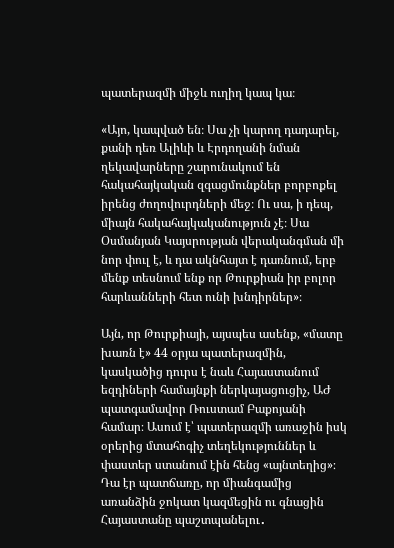պատերազմի միջև ուղիղ կապ կա։

«Այո, կապված են։ Սա չի կարող դադարել, քանի դեռ Ալիևի և Էրդողանի նման ղեկավարները շարունակում են հակահայկական զգացմունքներ բորբոքել իրենց ժողովուրդների մեջ։ Ու սա, ի դեպ, միայն հակահայկականություն չէ։ Սա Օսմանյան Կայսրության վերականգման մի նոր փուլ է, և դա ակնհայտ է դառնում, երբ մենք տեսնում ենք որ Թուրքիան իր բոլոր հարևանների հետ ունի խնդիրներ»։

Այն, որ Թուրքիայի, այսպես ասենք, «մատը խառն է» 44 օրյա պատերազմին, կասկածից դուրս է նաև Հայաստանում եզդիների համայնքի ներկայացուցիչ, ԱԺ պատգամավոր Ռուստամ Բաքոյանի համար։ Ասում է՝ պատերազմի առաջին իսկ օրերից մտահոգիչ տեղեկություններ և փաստեր ստանում էին հենց «այնտեղից»։ Դա էր պատճառը, որ միանգամից առանձին ջոկատ կազմեցին ու գնացին Հայաստանը պաշտպանելու․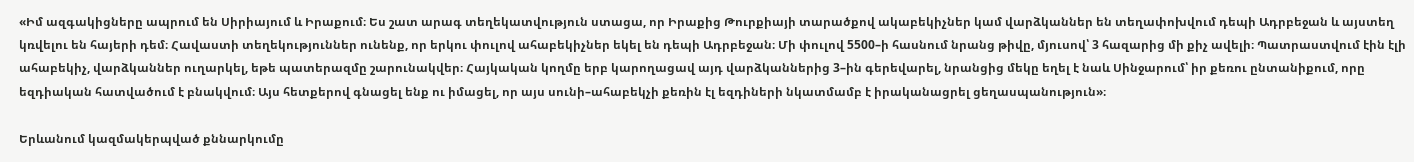«Իմ ազգակիցները ապրում են Սիրիայում և Իրաքում։ Ես շատ արագ տեղեկատվություն ստացա, որ Իրաքից Թուրքիայի տարածքով ակաբեկիչներ կամ վարձկաններ են տեղափոխվում դեպի Ադրբեջան և այստեղ կռվելու են հայերի դեմ։ Հավաստի տեղեկություններ ունենք, որ երկու փուլով ահաբեկիչներ եկել են դեպի Ադրբեջան։ Մի փուլով 5500–ի հասնում նրանց թիվը, մյուսով՝ 3 հազարից մի քիչ ավելի։ Պատրաստվում էին էլի ահաբեկիչ, վարձկաններ ուղարկել, եթե պատերազմը շարունակվեր։ Հայկական կողմը երբ կարողացավ այդ վարձկաններից 3–ին գերեվարել, նրանցից մեկը եղել է նաև Սինջարում՝ իր քեռու ընտանիքում, որը եզդիական հատվածում է բնակվում։ Այս հետքերով գնացել ենք ու իմացել, որ այս սունի–ահաբեկչի քեռին էլ եզդիների նկատմամբ է իրականացրել ցեղասպանություն»։

Երևանում կազմակերպված քննարկումը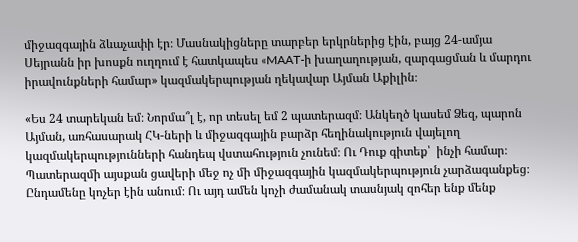միջազգային ձևաչափի էր։ Մասնակիցները տարբեր երկրներից էին, բայց 24-ամյա Սեյրանն իր խոսքն ուղղում է հատկապես «MAAT-ի խաղաղության, զարգացման և մարդու իրավունքների համար» կազմակերպության ղեկավար Այման Աքիլին։

«Ես 24 տարեկան եմ։ Նորմա՞լ է, որ տեսել եմ 2 պատերազմ։ Անկեղծ կասեմ Ձեզ, պարոն Այման, առհասարակ ՀԿ-ների և միջազգային բարձր հեղինակություն վայելող կազմակերպությունների հանդեպ վստահություն չունեմ։ Ու Դուք գիտեք՝  ինչի համար։ Պատերազմի այսքան ցավերի մեջ ոչ մի միջազգային կազմակերպություն չարձագանքեց։ Ընդամենը կոչեր էին անում։ Ու այդ ամեն կոչի ժամանակ տասնյակ զոհեր ենք մենք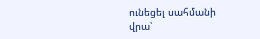ունեցել սահմանի վրա՝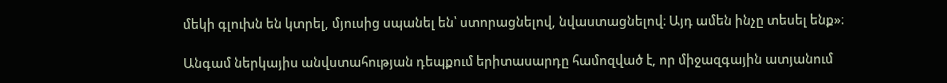մեկի գլուխն են կտրել, մյուսից սպանել են՝ ստորացնելով, նվաստացնելով։ Այդ ամեն ինչը տեսել ենք»։

Անգամ ներկայիս անվստահության դեպքում երիտասարդը համոզված է, որ միջազգային ատյանում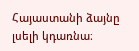Հայաստանի ձայնը լսելի կդառնա։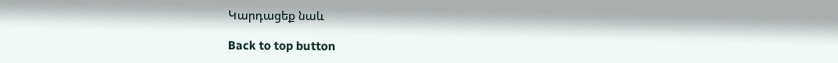Կարդացեք նաև

Back to top button